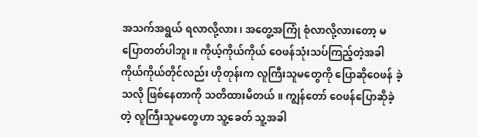အသက်အရွယ် ရလာလို့လား၊ အတွေ့အကြုံ စုံလာလို့လားတော့ မပြောတတ်ပါဘူး။ ကိုယ့်ကိုယ်ကိုယ် ဝေဖန်သုံးသပ်ကြည့်တဲ့အခါ ကိုယ်ကိုယ်တိုင်လည်း ဟိုတုန်းက လူကြီးသူမတွေကို ပြောဆိုဝေဖန် ခဲ့သလို ဖြစ်နေတာကို သတိထားမိတယ်။ ကျွန်တော် ဝေဖန်ပြောဆိုခဲ့တဲ့ လူကြီးသူမတွေဟာ သူ့ခေတ် သူ့အခါ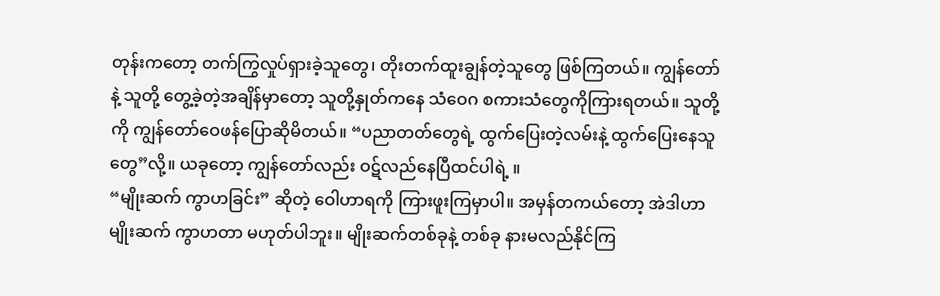တုန်းကတော့ တက်ကြွလှုပ်ရှားခဲ့သူတွေ၊ တိုးတက်ထူးချွန်တဲ့သူတွေ ဖြစ်ကြတယ်။ ကျွန်တော်နဲ့ သူတို့ တွေ့ခဲ့တဲ့အချိန်မှာတော့ သူတို့နှုတ်ကနေ သံဝေဂ စကားသံတွေကိုကြားရတယ်။ သူတို့ကို ကျွန်တော်ဝေဖန်ပြောဆိုမိတယ်။ “ပညာတတ်တွေရဲ့ ထွက်ပြေးတဲ့လမ်းနဲ့ ထွက်ပြေးနေသူတွေ”လို့။ ယခုတော့ ကျွန်တော်လည်း ဝဋ်လည်နေပြီထင်ပါရဲ့ ။
“မျိုးဆက် ကွာဟခြင်း” ဆိုတဲ့ ဝေါဟာရကို ကြားဖူးကြမှာပါ။ အမှန်တကယ်တော့ အဲဒါဟာ မျိုးဆက် ကွာဟတာ မဟုတ်ပါဘူး။ မျိုးဆက်တစ်ခုနဲ့ တစ်ခု နားမလည်နိုင်ကြ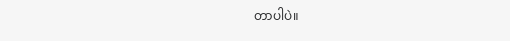တာပါပဲ။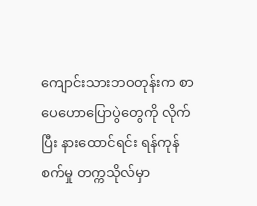ကျောင်းသားဘဝတုန်းက စာပေဟောပြောပွဲတွေကို လိုက်ပြီး နားထောင်ရင်း ရန်ကုန်စက်မှု တက္ကသိုလ်မှာ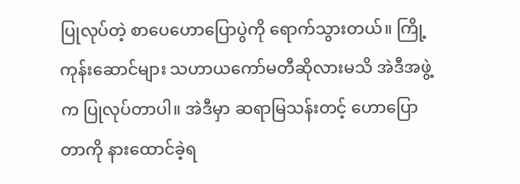ပြုလုပ်တဲ့ စာပေဟောပြောပွဲကို ရောက်သွားတယ်။ ကြို့ကုန်းဆောင်များ သဟာယကော်မတီဆိုလားမသိ အဲဒီအဖွဲ့က ပြုလုပ်တာပါ။ အဲဒီမှာ ဆရာမြသန်းတင့် ဟောပြောတာကို နားထောင်ခဲ့ရ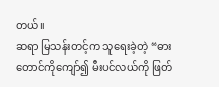တယ်။
ဆရာ မြသန်းတင့်က သူရေးခဲ့တဲ့ “ဓားတောင်ကိုကျော်၍ မီးပင်လယ်ကို ဖြတ်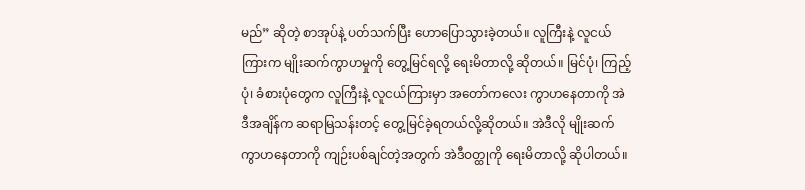မည်” ဆိုတဲ့ စာအုပ်နဲ့ ပတ်သက်ပြီး ဟောပြောသွားခဲ့တယ်။ လူကြီးနဲ့ လူငယ်ကြားက မျိုးဆက်ကွာဟမှုကို တွေ့မြင်ရလို့ ရေးမိတာလို့ ဆိုတယ်။ မြင်ပုံ၊ ကြည့်ပုံ၊ ခံစားပုံတွေက လူကြီးနဲ့ လူငယ်ကြားမှာ အတော်ကလေး ကွာဟနေတာကို အဲဒီအချိန်က ဆရာမြသန်းတင့် တွေ့မြင်ခဲ့ရတယ်လို့ဆိုတယ်။ အဲဒီလို မျိုးဆက်ကွာဟနေတာကို ကျဉ်းပစ်ချင်တဲ့အတွက် အဲဒီဝတ္ထုကို ရေးမိတာလို့ ဆိုပါတယ်။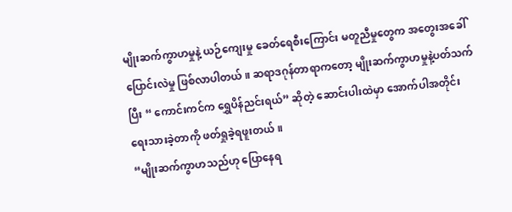မျိုးဆက်ကွာဟမှုနဲ့ ယဉ်ကျေးမှု ခေတ်ရေစီးကြောင်း မတူညီမှုတွေက အတွေးအခေါ် ပြောင်းလဲမှု ဖြစ်လာပါတယ်။ ဆရာဒဂုန်တာရာကတော့ မျိုးဆက်ကွာဟမှုနဲ့ပတ်သက်ပြီး “ ကောင်းကင်က ရွှေပိန်ညင်းရယ်” ဆိုတဲ့ ဆောင်းပါးထဲမှာ အောက်ပါအတိုင်း ရေးသားခဲ့တာကို ဖတ်ရှုခဲ့ရဖူးတယ်။
“မျိုးဆက်ကွာဟသည်ဟု ပြောနေရ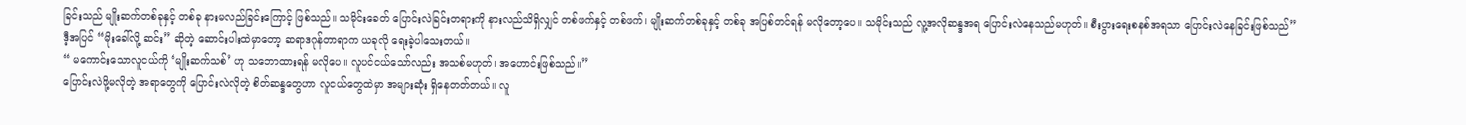ခြင်းသည် မျိုးဆက်တစ်ခုနှင့် တစ်ခု နားမလည်ခြင်းကြောင့် ဖြစ်သည်။ သမိုင်းခေတ် ပြောင်းလဲခြင်းတရားကို နားလည်သိရှိလျှင် တစ်ဖက်နှင့် တစ်ဖက်၊ မျိုးဆက်တစ်ခုနှင့် တစ်ခု အပြစ်တင်ရန် မလိုတော့ပေ။ သမိုင်းသည် လူ့အလိုဆန္ဒအရ ပြောင်းလဲနေသည်မဟုတ်။ စီးပွားရေးစနစ်အရသာ ပြောင်းလဲနေခြင်းဖြစ်သည်”
ဒီ့အပြင် “မိုးခေါ်လို့ ဆင်း” ဆိုတဲ့ ဆောင်းပါးထဲမှာတော့ ဆရာဒဂုန်တာရာက ယခုလို ရေးခဲ့ပါသေးတယ်။
“ မကောင်းသောလူငယ်ကို ‘မျိုးဆက်သစ်’ ဟု သဘောထားရန် မလိုပေ။ လူပင်ငယ်သော်လည်း အသစ်မဟုတ်၊ အဟောင်းဖြစ်သည်။”
ပြောင်းလဲဖို့မလိုတဲ့ အရာတွေကို ပြောင်းလဲလိုတဲ့ စိတ်ဆန္ဒတွေဟာ လူငယ်တွေထဲမှာ အများဆုံး ရှိနေတတ်တယ်။ လူ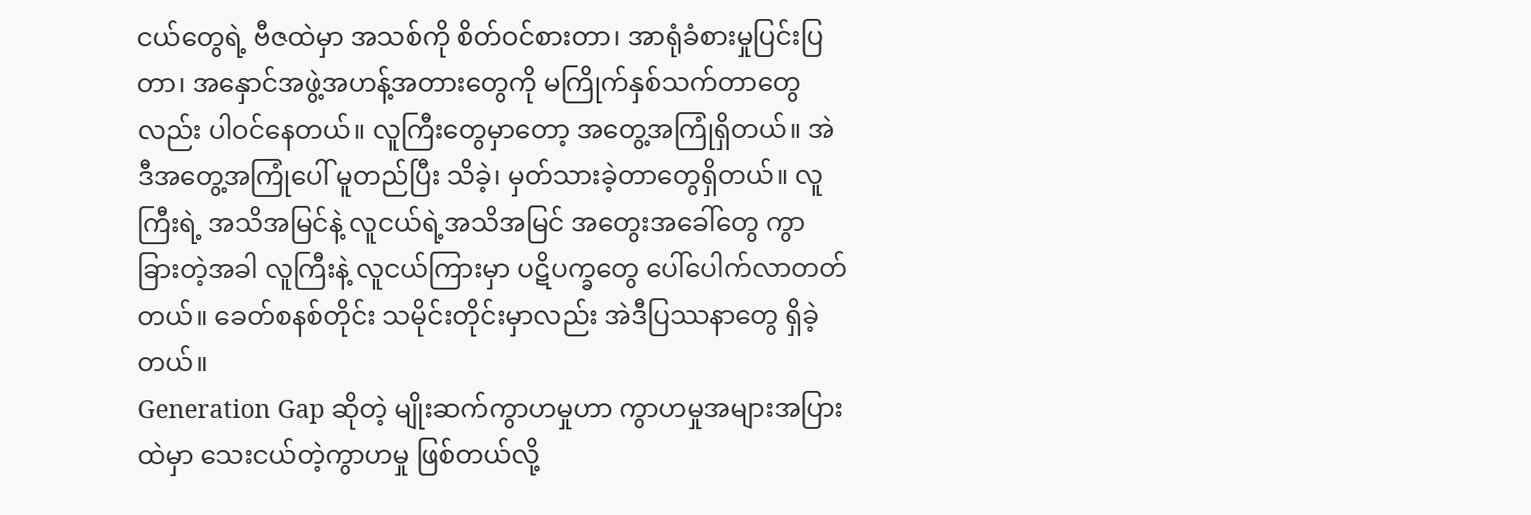ငယ်တွေရဲ့ ဗီဇထဲမှာ အသစ်ကို စိတ်ဝင်စားတာ၊ အာရုံခံစားမှုပြင်းပြတာ၊ အနှောင်အဖွဲ့အဟန့်အတားတွေကို မကြိုက်နှစ်သက်တာတွေလည်း ပါဝင်နေတယ်။ လူကြီးတွေမှာတော့ အတွေ့အကြုံရှိတယ်။ အဲဒီအတွေ့အကြုံပေါ် မူတည်ပြီး သိခဲ့၊ မှတ်သားခဲ့တာတွေရှိတယ်။ လူကြီးရဲ့ အသိအမြင်နဲ့ လူငယ်ရဲ့အသိအမြင် အတွေးအခေါ်တွေ ကွာခြားတဲ့အခါ လူကြီးနဲ့ လူငယ်ကြားမှာ ပဋိပက္ခတွေ ပေါ်ပေါက်လာတတ်တယ်။ ခေတ်စနစ်တိုင်း သမိုင်းတိုင်းမှာလည်း အဲဒီပြဿနာတွေ ရှိခဲ့တယ်။
Generation Gap ဆိုတဲ့ မျိုးဆက်ကွာဟမှုဟာ ကွာဟမှုအများအပြားထဲမှာ သေးငယ်တဲ့ကွာဟမှု ဖြစ်တယ်လို့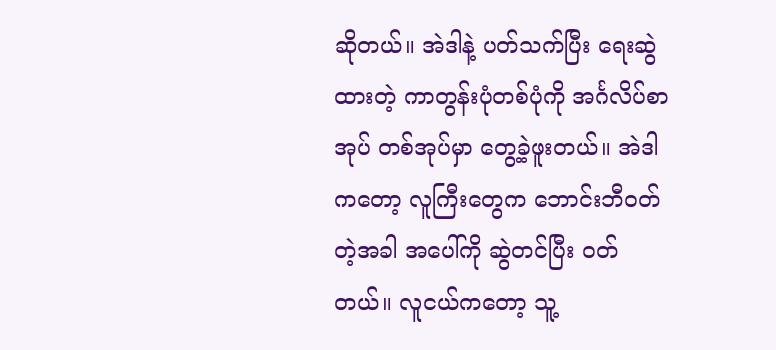ဆိုတယ်။ အဲဒါနဲ့ ပတ်သက်ပြီး ရေးဆွဲထားတဲ့ ကာတွန်းပုံတစ်ပုံကို အင်္ဂလိပ်စာအုပ် တစ်အုပ်မှာ တွေ့ခဲ့ဖူးတယ်။ အဲဒါကတော့ လူကြီးတွေက ဘောင်းဘီဝတ်တဲ့အခါ အပေါ်ကို ဆွဲတင်ပြီး ဝတ်တယ်။ လူငယ်ကတော့ သူ့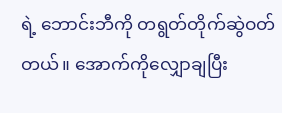ရဲ့ ဘောင်းဘီကို တရွတ်တိုက်ဆွဲဝတ်တယ်။ အောက်ကိုလျှောချပြီး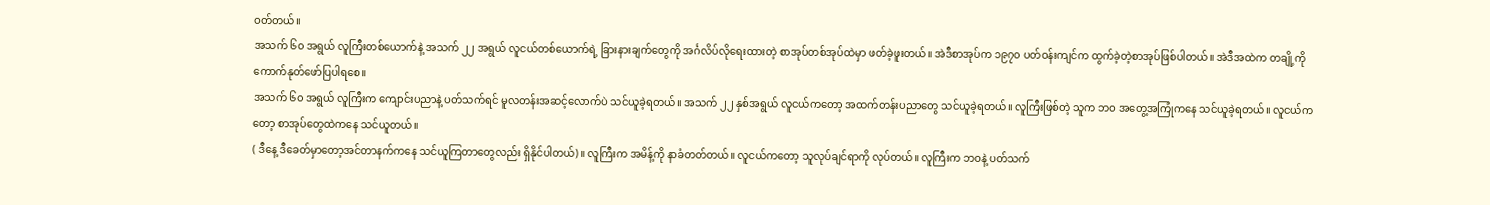ဝတ်တယ်။
အသက် ၆၀ အရွယ် လူကြီးတစ်ယောက်နဲ့ အသက် ၂၂ အရွယ် လူငယ်တစ်ယောက်ရဲ့ ခြားနားချက်တွေကို အင်္ဂလိပ်လိုရေးထားတဲ့ စာအုပ်တစ်အုပ်ထဲမှာ ဖတ်ခဲ့ဖူးတယ်။ အဲဒီစာအုပ်က ၁၉၇၀ ပတ်ဝန်းကျင်က ထွက်ခဲ့တဲ့စာအုပ်ဖြစ်ပါတယ်။ အဲဒီအထဲက တချို့ကို ကောက်နုတ်ဖော်ပြပါရစေ။
အသက် ၆၀ အရွယ် လူကြီးက ကျောင်းပညာနဲ့ ပတ်သက်ရင် မူလတန်းအဆင့်လောက်ပဲ သင်ယူခဲ့ရတယ်။ အသက် ၂၂ နှစ်အရွယ် လူငယ်ကတော့ အထက်တန်းပညာတွေ သင်ယူခဲ့ရတယ်။ လူကြီးဖြစ်တဲ့ သူက ဘဝ အတွေ့အကြုံကနေ သင်ယူခဲ့ရတယ်။ လူငယ်ကတော့ စာအုပ်တွေထဲကနေ သင်ယူတယ်။
( ဒီနေ့ ဒီခေတ်မှာတော့အင်တာနက်ကနေ သင်ယူကြတာတွေလည်း ရှိနိုင်ပါတယ်)။ လူကြီးက အမိန့်ကို နာခံတတ်တယ်။ လူငယ်ကတော့ သူလုပ်ချင်ရာကို လုပ်တယ်။ လူကြီးက ဘဝနဲ့ ပတ်သက်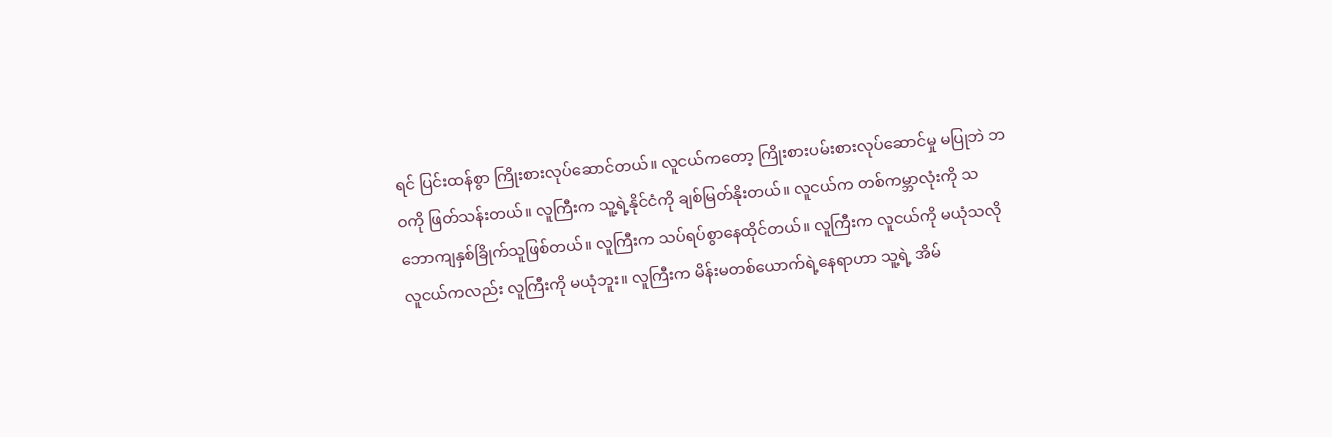ရင် ပြင်းထန်စွာ ကြိုးစားလုပ်ဆောင်တယ်။ လူငယ်ကတော့ ကြိုးစားပမ်းစားလုပ်ဆောင်မှု မပြုဘဲ ဘဝကို ဖြတ်သန်းတယ်။ လူကြီးက သူ့ရဲ့နိုင်ငံကို ချစ်မြတ်နိုးတယ်။ လူငယ်က တစ်ကမ္ဘာလုံးကို သဘောကျနှစ်ခြိုက်သူဖြစ်တယ်။ လူကြီးက သပ်ရပ်စွာနေထိုင်တယ်။ လူကြီးက လူငယ်ကို မယုံသလို လူငယ်ကလည်း လူကြီးကို မယုံဘူး။ လူကြီးက မိန်းမတစ်ယောက်ရဲ့နေရာဟာ သူ့ရဲ့ အိမ်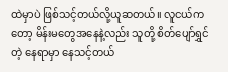ထဲမှာပဲ ဖြစ်သင့်တယ်လို့ယူဆတယ်။ လူငယ်ကတော့ မိန်းမတွေအနေနဲ့လည်း သူတို့ စိတ်ပျော်ရွှင်တဲ့ နေရာမှာ နေသင့်တယ်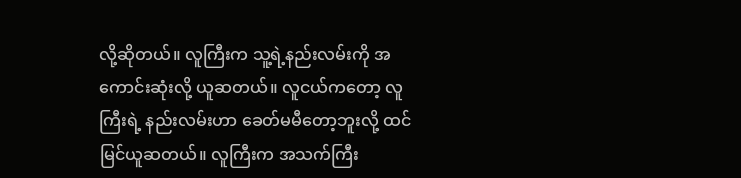လို့ဆိုတယ်။ လူကြီးက သူ့ရဲ့နည်းလမ်းကို အကောင်းဆုံးလို့ ယူဆတယ်။ လူငယ်ကတော့ လူကြီးရဲ့ နည်းလမ်းဟာ ခေတ်မမီတော့ဘူးလို့ ထင်မြင်ယူဆတယ်။ လူကြီးက အသက်ကြီး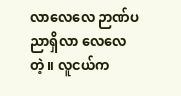လာလေလေ ဉာဏ်ပညာရှိလာ လေလေတဲ့။ လူငယ်က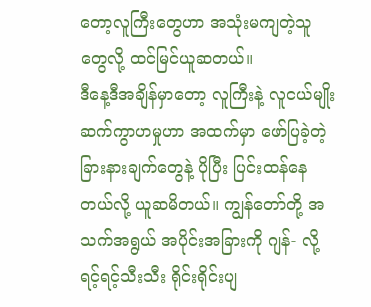တော့လူကြီးတွေဟာ အသုံးမကျတဲ့သူတွေလို့ ထင်မြင်ယူဆတယ်။
ဒီနေ့ဒီအချိန်မှာတော့ လူကြီးနဲ့ လူငယ်မျိုးဆက်ကွာဟမှုဟာ အထက်မှာ ဖော်ပြခဲ့တဲ့ ခြားနားချက်တွေနဲ့ ပိုပြီး ပြင်းထန်နေတယ်လို့ ယူဆမိတယ်။ ကျွန်တော်တို့ အသက်အရွယ် အပိုင်းအခြားကို ဂျန်- လို့ ရင့်ရင့်သီးသီး ရိုင်းရိုင်းပျ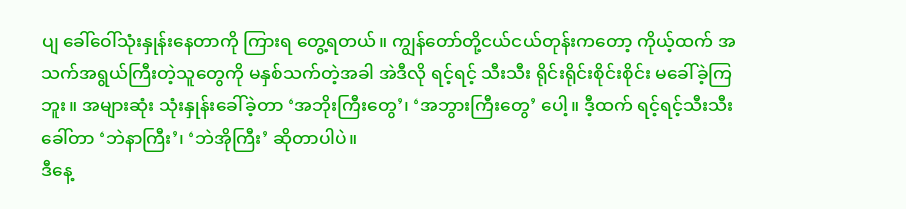ပျ ခေါ်ဝေါ်သုံးနှုန်းနေတာကို ကြားရ တွေ့ရတယ်။ ကျွန်တော်တို့ငယ်ငယ်တုန်းကတော့ ကိုယ့်ထက် အသက်အရွယ်ကြီးတဲ့သူတွေကို မနှစ်သက်တဲ့အခါ အဲဒီလို ရင့်ရင့် သီးသီး ရိုင်းရိုင်းစိုင်းစိုင်း မခေါ်ခဲ့ကြဘူး။ အများဆုံး သုံးနှုန်းခေါ်ခဲ့တာ ‘အဘိုးကြီးတွေ’၊ ‘အဘွားကြီးတွေ’ ပေါ့။ ဒီ့ထက် ရင့်ရင့်သီးသီး ခေါ်တာ ‘ဘဲနာကြီး’၊ ‘ဘဲအိုကြီး’ ဆိုတာပါပဲ။
ဒီနေ့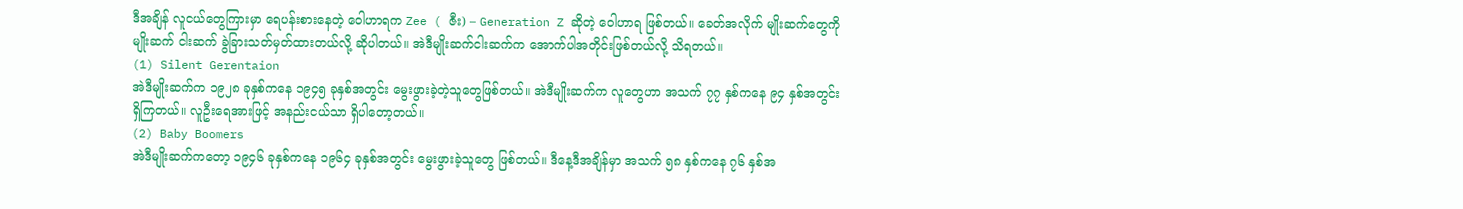ဒီအချိန် လူငယ်တွေကြားမှာ ရေပန်းစားနေတဲ့ ဝေါဟာရက Zee ( ဇီး) – Generation Z ဆိုတဲ့ ဝေါဟာရ ဖြစ်တယ်။ ခေတ်အလိုက် မျိုးဆက်တွေကို မျိုးဆက် ငါးဆက် ခွဲခြားသတ်မှတ်ထားတယ်လို့ ဆိုပါတယ်။ အဲဒီမျိုးဆက်ငါးဆက်က အောက်ပါအတိုင်းဖြစ်တယ်လို့ သိရတယ်။
(1) Silent Gerentaion
အဲဒီမျိုးဆက်က ၁၉၂၈ ခုနှစ်ကနေ ၁၉၄၅ ခုနှစ်အတွင်း မွေးဖွားခဲ့တဲ့သူတွေဖြစ်တယ်။ အဲဒီမျိုးဆက်က လူတွေဟာ အသက် ၇၇ နှစ်ကနေ ၉၄ နှစ်အတွင်း ရှိကြတယ်။ လူဦးရေအားဖြင့် အနည်းငယ်သာ ရှိပါတော့တယ်။
(2) Baby Boomers
အဲဒီမျိုးဆက်ကတော့ ၁၉၄၆ ခုနှစ်ကနေ ၁၉၆၄ ခုနှစ်အတွင်း မွေးဖွားခဲ့သူတွေ ဖြစ်တယ်။ ဒီနေ့ဒီအချိန်မှာ အသက် ၅၈ နှစ်ကနေ ၇၆ နှစ်အ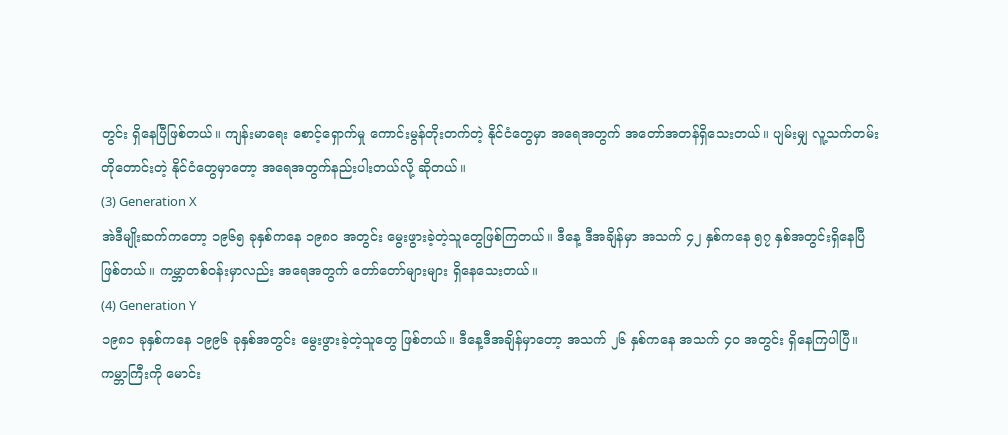တွင်း ရှိနေပြီဖြစ်တယ်။ ကျန်းမာရေး စောင့်ရှောက်မှု ကောင်းမွန်တိုးတက်တဲ့ နိုင်ငံတွေမှာ အရေအတွက် အတော်အတန်ရှိသေးတယ်။ ပျမ်းမျှ လူ့သက်တမ်းတိုတောင်းတဲ့ နိုင်ငံတွေမှာတော့ အရေအတွက်နည်းပါးတယ်လို့ ဆိုတယ်။
(3) Generation X
အဲဒီမျိုးဆက်ကတော့ ၁၉၆၅ ခုနှစ်ကနေ ၁၉၈၀ အတွင်း မွေးဖွားခဲ့တဲ့သူတွေဖြစ်ကြတယ်။ ဒီနေ့ ဒီအချိန်မှာ အသက် ၄၂ နှစ်ကနေ ၅၇ နှစ်အတွင်းရှိနေပြီ ဖြစ်တယ်။ ကမ္ဘာတစ်ဝန်းမှာလည်း အရေအတွက် တော်တော်များများ ရှိနေသေးတယ်။
(4) Generation Y
၁၉၈၁ ခုနှစ်ကနေ ၁၉၉၆ ခုနှစ်အတွင်း မွေးဖွားခဲ့တဲ့သူတွေ ဖြစ်တယ်။ ဒီနေ့ဒီအချိန်မှာတော့ အသက် ၂၆ နှစ်ကနေ အသက် ၄၀ အတွင်း ရှိနေကြပါပြီ။ ကမ္ဘာကြီးကို မောင်း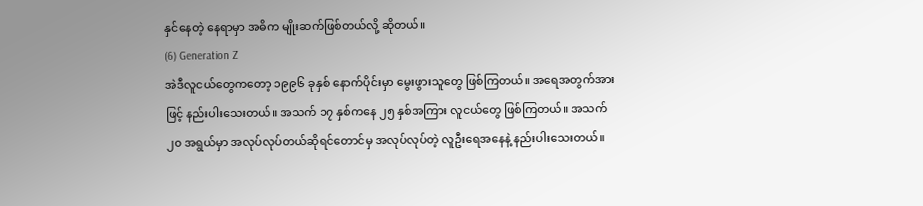နှင်နေတဲ့ နေရာမှာ အဓိက မျိုးဆက်ဖြစ်တယ်လို့ ဆိုတယ်။
(6) Generation Z
အဲဒီလူငယ်တွေကတော့ ၁၉၉၆ ခုနှစ် နောက်ပိုင်းမှာ မွေးဖွားသူတွေ ဖြစ်ကြတယ်။ အရေအတွက်အားဖြင့် နည်းပါးသေးတယ်။ အသက် ၁၇ နှစ်ကနေ ၂၅ နှစ်အကြား လူငယ်တွေ ဖြစ်ကြတယ်။ အသက် ၂၀ အရွယ်မှာ အလုပ်လုပ်တယ်ဆိုရင်တောင်မှ အလုပ်လုပ်တဲ့ လူဦးရေအနေနဲ့ နည်းပါးသေးတယ်။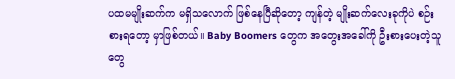ပထမမျိုးဆက်က မရှိသလောက် ဖြစ်နေပြီဆိုတော့ ကျန်တဲ့ မျိုးဆက်လေးခုကိုပဲ စဉ်းစားရတော့ မှာဖြစ်တယ်။ Baby Boomers တွေက အတွေးအခေါ်ကို ဦးစားပေးတဲ့သူတွေ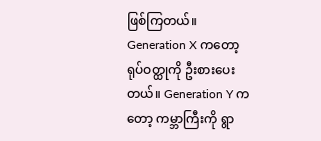ဖြစ်ကြတယ်။ Generation X ကတော့ ရုပ်ဝတ္ထုကို ဦးစားပေးတယ်။ Generation Y ကတော့ ကမ္ဘာကြီးကို ရွာ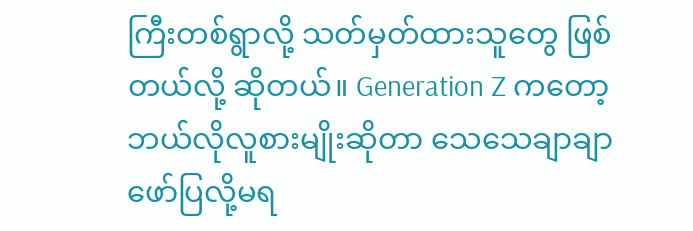ကြီးတစ်ရွာလို့ သတ်မှတ်ထားသူတွေ ဖြစ်တယ်လို့ ဆိုတယ်။ Generation Z ကတော့ ဘယ်လိုလူစားမျိုးဆိုတာ သေသေချာချာ ဖော်ပြလို့မရ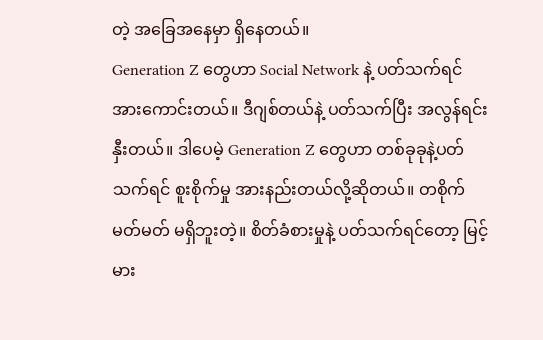တဲ့ အခြေအနေမှာ ရှိနေတယ်။
Generation Z တွေဟာ Social Network နဲ့ ပတ်သက်ရင် အားကောင်းတယ်။ ဒီဂျစ်တယ်နဲ့ ပတ်သက်ပြီး အလွန်ရင်းနှီးတယ်။ ဒါပေမဲ့ Generation Z တွေဟာ တစ်ခုခုနဲ့ပတ်သက်ရင် စူးစိုက်မှု အားနည်းတယ်လို့ဆိုတယ်။ တစိုက်မတ်မတ် မရှိဘူးတဲ့။ စိတ်ခံစားမှုနဲ့ ပတ်သက်ရင်တော့ မြင့်မား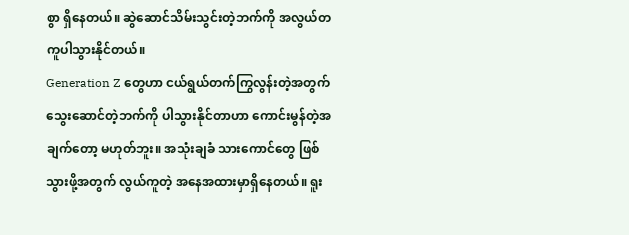စွာ ရှိနေတယ်။ ဆွဲဆောင်သိမ်းသွင်းတဲ့ဘက်ကို အလွယ်တကူပါသွားနိုင်တယ်။
Generation Z တွေဟာ ငယ်ရွယ်တက်ကြွလွန်းတဲ့အတွက် သွေးဆောင်တဲ့ဘက်ကို ပါသွားနိုင်တာဟာ ကောင်းမွန်တဲ့အချက်တော့ မဟုတ်ဘူး။ အသုံးချခံ သားကောင်တွေ ဖြစ်သွားဖို့အတွက် လွယ်ကူတဲ့ အနေအထားမှာရှိနေတယ်။ ရူး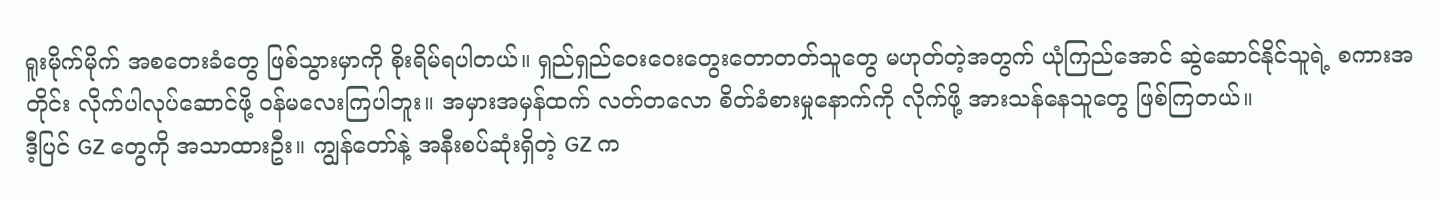ရူးမိုက်မိုက် အစတေးခံတွေ ဖြစ်သွားမှာကို စိုးရိမ်ရပါတယ်။ ရှည်ရှည်ဝေးဝေးတွေးတောတတ်သူတွေ မဟုတ်တဲ့အတွက် ယုံကြည်အောင် ဆွဲဆောင်နိုင်သူရဲ့ စကားအတိုင်း လိုက်ပါလုပ်ဆောင်ဖို့ ဝန်မလေးကြပါဘူး။ အမှားအမှန်ထက် လတ်တလော စိတ်ခံစားမှုနောက်ကို လိုက်ဖို့ အားသန်နေသူတွေ ဖြစ်ကြတယ်။
ဒီ့ပြင် GZ တွေကို အသာထားဦး။ ကျွန်တော်နဲ့ အနီးစပ်ဆုံးရှိတဲ့ GZ က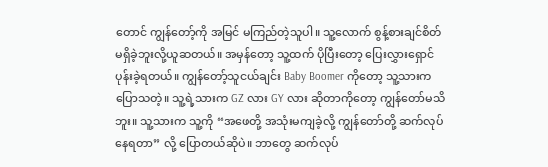တောင် ကျွန်တော့်ကို အမြင် မကြည်တဲ့သူပါ။ သူ့လောက် စွန့်စားချင်စိတ် မရှိခဲ့ဘူးလို့ယူဆတယ်။ အမှန်တော့ သူ့ထက် ပိုပြီးတော့ ပြေးလွှားရှောင်ပုန်းခဲ့ရတယ်။ ကျွန်တော့်သူငယ်ချင်း Baby Boomer ကိုတော့ သူ့သားက ပြောသတဲ့။ သူ့ရဲ့သားက GZ လား GY လား ဆိုတာကိုတော့ ကျွန်တော်မသိဘူး။ သူ့သားက သူ့ကို “အဖေတို့ အသုံးမကျခဲ့လို့ ကျွန်တော်တို့ ဆက်လုပ်နေရတာ” လို့ ပြောတယ်ဆိုပဲ။ ဘာတွေ ဆက်လုပ်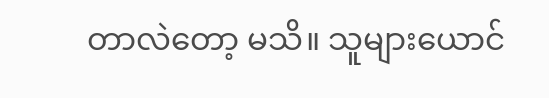တာလဲတော့ မသိ။ သူများယောင်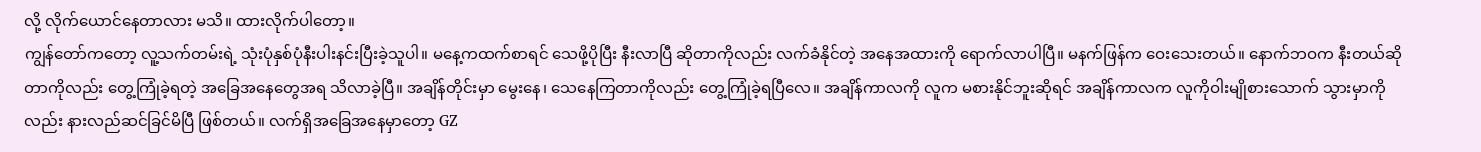လို့ လိုက်ယောင်နေတာလား မသိ။ ထားလိုက်ပါတော့။
ကျွန်တော်ကတော့ လူ့သက်တမ်းရဲ့ သုံးပုံနှစ်ပုံနီးပါးနင်းပြီးခဲ့သူပါ။ မနေ့ကထက်စာရင် သေဖို့ပိုပြီး နီးလာပြီ ဆိုတာကိုလည်း လက်ခံနိုင်တဲ့ အနေအထားကို ရောက်လာပါပြီ။ မနက်ဖြန်က ဝေးသေးတယ်။ နောက်ဘဝက နီးတယ်ဆိုတာကိုလည်း တွေ့ကြုံခဲ့ရတဲ့ အခြေအနေတွေအရ သိလာခဲ့ပြီ။ အချိန်တိုင်းမှာ မွေးနေ၊ သေနေကြတာကိုလည်း တွေ့ကြုံခဲ့ရပြီလေ။ အချိန်ကာလကို လူက မစားနိုင်ဘူးဆိုရင် အချိန်ကာလက လူကိုဝါးမျိုစားသောက် သွားမှာကိုလည်း နားလည်ဆင်ခြင်မိပြီ ဖြစ်တယ်။ လက်ရှိအခြေအနေမှာတော့ GZ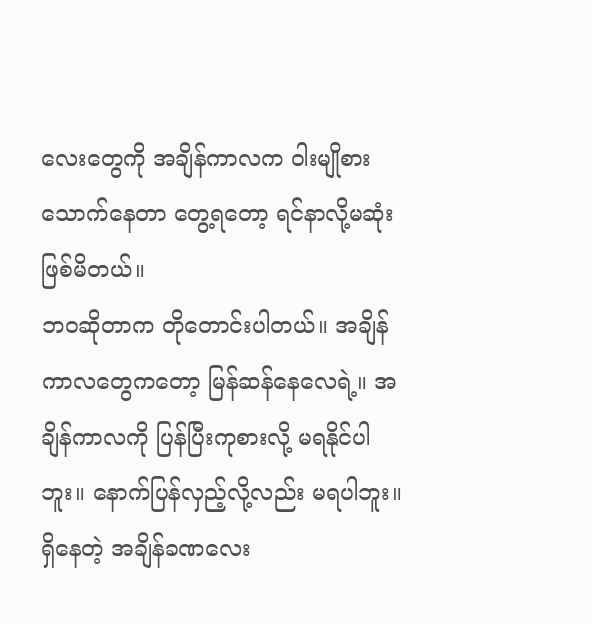လေးတွေကို အချိန်ကာလက ၀ါးမျိုစားသောက်နေတာ တွေ့ရတော့ ရင်နာလို့မဆုံး ဖြစ်မိတယ်။
ဘဝဆိုတာက တိုတောင်းပါတယ်။ အချိန်ကာလတွေကတော့ မြန်ဆန်နေလေရဲ့။ အချိန်ကာလကို ပြန်ပြီးကုစားလို့ မရနိုင်ပါဘူး။ နောက်ပြန်လှည့်လို့လည်း မရပါဘူး။ ရှိနေတဲ့ အချိန်ခဏလေး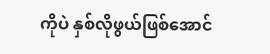ကိုပဲ နှစ်လိုဖွယ်ဖြစ်အောင်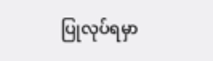ပြုလုပ်ရမှာ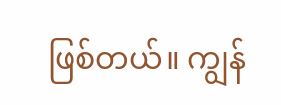ဖြစ်တယ်။ ကျွန်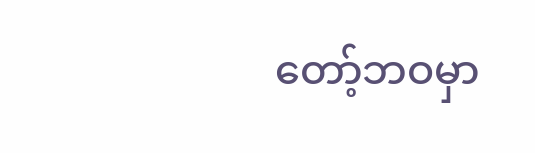တော့်ဘဝမှာ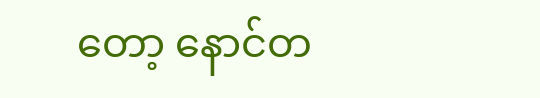တော့ နောင်တ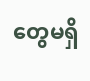တွေမရှိ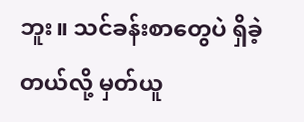ဘူး။ သင်ခန်းစာတွေပဲ ရှိခဲ့တယ်လို့ မှတ်ယူ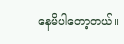နေမိပါတော့တယ်။